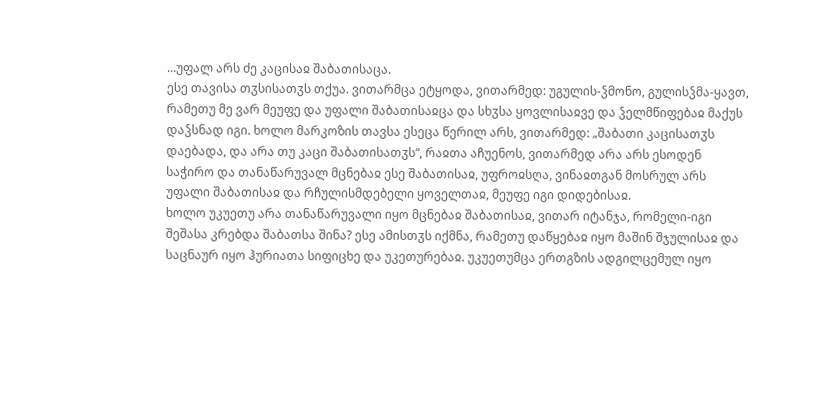...უფალ არს ძე კაცისაჲ შაბათისაცა.
ესე თავისა თჳსისათჳს თქუა. ვითარმცა ეტყოდა, ვითარმედ: უგულის-ჴმონო, გულისჴმა-ყავთ, რამეთუ მე ვარ მეუფე და უფალი შაბათისაჲცა და სხჳსა ყოვლისაჲვე და ჴელმწიფებაჲ მაქუს დაჴსნად იგი. ხოლო მარკოზის თავსა ესეცა წერილ არს, ვითარმედ: „შაბათი კაცისათჳს დაებადა, და არა თუ კაცი შაბათისათჳს“, რაჲთა აჩუენოს, ვითარმედ არა არს ესოდენ საჭირო და თანაწარუვალ მცნებაჲ ესე შაბათისაჲ, უფროჲსღა, ვინაჲთგან მოსრულ არს უფალი შაბათისაჲ და რჩულისმდებელი ყოველთაჲ, მეუფე იგი დიდებისაჲ.
ხოლო უკუეთუ არა თანაწარუვალი იყო მცნებაჲ შაბათისაჲ, ვითარ იტანჯა, რომელი-იგი შეშასა კრებდა შაბათსა შინა? ესე ამისთჳს იქმნა, რამეთუ დაწყებაჲ იყო მაშინ შჯულისაჲ და საცნაურ იყო ჰურიათა სიფიცხე და უკეთურებაჲ. უკუეთუმცა ერთგზის ადგილცემულ იყო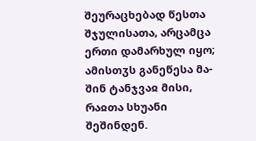შეურაცხებად წესთა შჯულისათა, არცამცა ერთი დამარხულ იყო; ამისთჳს განეწესა მა-შინ ტანჯვაჲ მისი, რაჲთა სხუანი შეშინდენ.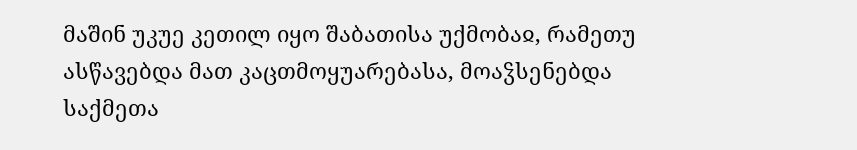მაშინ უკუე კეთილ იყო შაბათისა უქმობაჲ, რამეთუ ასწავებდა მათ კაცთმოყუარებასა, მოაჴსენებდა საქმეთა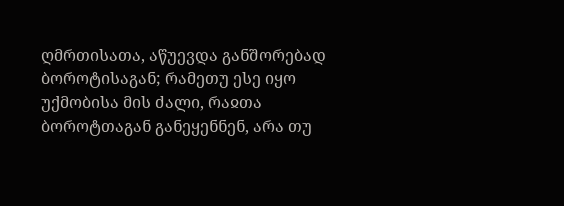ღმრთისათა, აწუევდა განშორებად ბოროტისაგან; რამეთუ ესე იყო უქმობისა მის ძალი, რაჲთა ბოროტთაგან განეყენნენ, არა თუ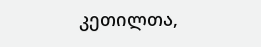კეთილთა,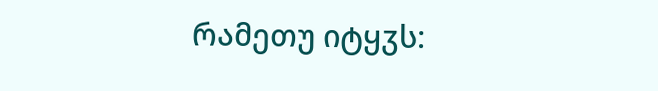რამეთუ იტყჳს: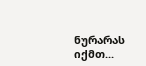ნურარას იქმთ...